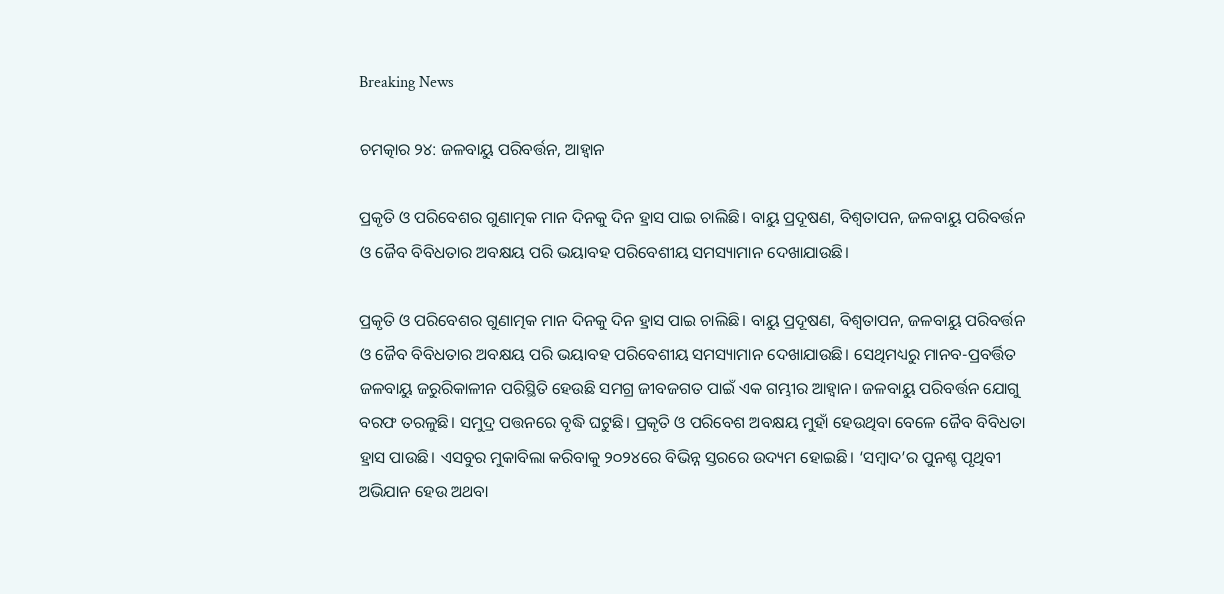Breaking News

ଚମତ୍କାର ୨୪: ଜଳବାୟୁ ପରିବର୍ତ୍ତନ, ଆହ୍ବାନ

ପ୍ରକୃତି ଓ ପରିବେଶର ଗୁଣାତ୍ମକ ମାନ ଦିନକୁ ଦିନ ହ୍ରାସ ପାଇ ଚାଲିଛି। ବାୟୁ ପ୍ରଦୂଷଣ, ବିଶ୍ୱତାପନ, ଜଳବାୟୁ ପରିବର୍ତ୍ତନ ଓ ଜୈବ ବିବିଧତାର ଅବକ୍ଷୟ ପରି ଭୟାବହ ପରିବେଶୀୟ ସମସ୍ୟାମାନ ଦେଖାଯାଉଛି।

ପ୍ରକୃତି ଓ ପରିବେଶର ଗୁଣାତ୍ମକ ମାନ ଦିନକୁ ଦିନ ହ୍ରାସ ପାଇ ଚାଲିଛି। ବାୟୁ ପ୍ରଦୂଷଣ, ବିଶ୍ୱତାପନ, ଜଳବାୟୁ ପରିବର୍ତ୍ତନ ଓ ଜୈବ ବିବିଧତାର ଅବକ୍ଷୟ ପରି ଭୟାବହ ପରିବେଶୀୟ ସମସ୍ୟାମାନ ଦେଖାଯାଉଛି। ସେଥିମଧ୍ୟରୁ ମାନବ-ପ୍ରବର୍ତ୍ତିତ ଜଳବାୟୁ ଜରୁରିକାଳୀନ ପରିସ୍ଥିତି ହେଉଛି ସମଗ୍ର ଜୀବଜଗତ ପାଇଁ ଏକ ଗମ୍ଭୀର ଆହ୍ବାନ। ଜଳବାୟୁ ପରିବର୍ତ୍ତନ ଯୋଗୁ ବରଫ ତରଳୁଛି। ସମୁଦ୍ର ପତ୍ତନରେ ବୃଦ୍ଧି ଘଟୁଛି। ପ୍ରକୃତି ଓ ପରିବେଶ ଅବକ୍ଷୟ ମୁହାଁ ହେଉଥିବା ବେଳେ ଜୈବ ବିବିଧତା ହ୍ରାସ ପାଉଛି। ଏସବୁର ମୁକାବିଲା କରିବାକୁ ୨୦୨୪ରେ ବିଭିନ୍ନ ସ୍ତରରେ ଉଦ୍ୟମ ହୋଇଛି। ‘ସମ୍ବାଦ’ର ପୁନଶ୍ଚ ପୃଥିବୀ ଅଭିଯାନ ହେଉ ଅଥବା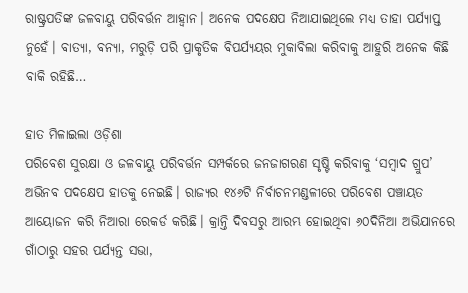ରାଷ୍ଟ୍ରପତିଙ୍କ ଜଳବାୟୁ ପରିବର୍ତ୍ତନ ଆହ୍ବାନ। ଅନେକ ପଦକ୍ଷେପ ନିଆଯାଇଥିଲେ ମଧ୍ୟ ତାହା ପର୍ଯ୍ୟାପ୍ତ ନୁହେଁ। ବାତ୍ୟା, ବନ୍ୟା, ମରୁଡ଼ି ପରି ପ୍ରାକୃତିକ ବିପର୍ଯ୍ୟୟର ମୁକାବିଲା କରିବାକୁ ଆହୁରି ଅନେକ କିଛି ବାକି ରହିଛି…

ହାତ ମିଳାଇଲା ଓଡ଼ିଶା
ପରିବେଶ ସୁରକ୍ଷା ଓ ଜଳବାୟୁ ପରିବର୍ତ୍ତନ ସମ୍ପର୍କରେ ଜନଜାଗରଣ ସୃଷ୍ଟି କରିବାକୁ ‘ସମ୍ବାଦ ଗ୍ରୁପ’ ଅଭିନବ ପଦକ୍ଷେପ ହାତକୁ ନେଇଛି। ରାଜ୍ୟର ୧୪୬ଟି ନିର୍ବାଚନମଣ୍ଡଳୀରେ ପରିବେଶ ପଞ୍ଚାୟତ ଆୟୋଜନ କରି ନିଆରା ରେକର୍ଡ କରିଛି। କ୍ରାନ୍ତି ଦିବସରୁ ଆରମ୍ଭ ହୋଇଥିବା ୬୦ଦିନିଆ ଅଭିଯାନରେ ଗାଁଠାରୁ ସହର ପର୍ଯ୍ୟନ୍ତ ସଭା,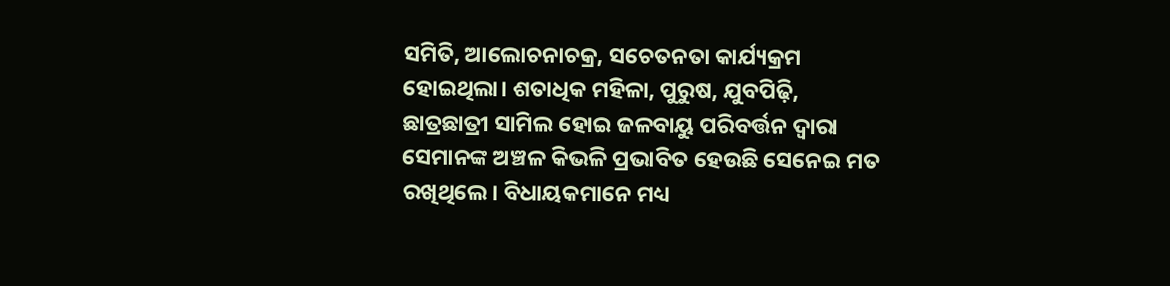ସମିତି, ଆଲୋଚନାଚକ୍ର, ସଚେତନତା କାର୍ଯ୍ୟକ୍ରମ ହୋଇଥିଲା। ଶତାଧିକ ମହିଳା, ପୁରୁଷ, ଯୁବପିଢ଼ି, ଛାତ୍ରଛାତ୍ରୀ ସାମିଲ ହୋଇ ଜଳବାୟୁ ପରିବର୍ତ୍ତନ ଦ୍ବାରା ସେମାନଙ୍କ ଅଞ୍ଚଳ କିଭଳି ପ୍ରଭାବିତ ହେଉଛି ସେନେଇ ମତ ରଖିଥିଲେ। ବିଧାୟକମାନେ ମଧ୍ୟ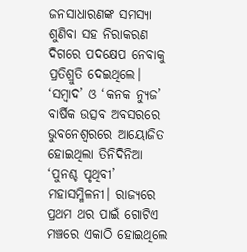ଜନସାଧାରଣଙ୍କ ସମସ୍ୟା ଶୁଣିବା ସହ ନିରାକରଣ ଦିଗରେ ପଦକ୍ଷେପ ନେବାକୁ ପ୍ରତିଶ୍ରୁତି ଦେଇଥିଲେ। ‘ସମ୍ବାଦ’ ଓ ‘କନକ ନ୍ୟୁଜ’ ବାର୍ଷିକ ଉତ୍ସବ ଅବସରରେ ଭୁବନେଶ୍ବରରେ ଆୟୋଜିତ ହୋଇଥିଲା ତିନିଦିନିଆ ‘ପୁନଶ୍ଚ ପୃଥିବୀ’ ମହାସମ୍ମିଳନୀ। ରାଜ୍ୟରେ ପ୍ରଥମ ଥର ପାଇଁ ଗୋଟିଏ ମଞ୍ଚରେ ଏକାଠି ହୋଇଥିଲେ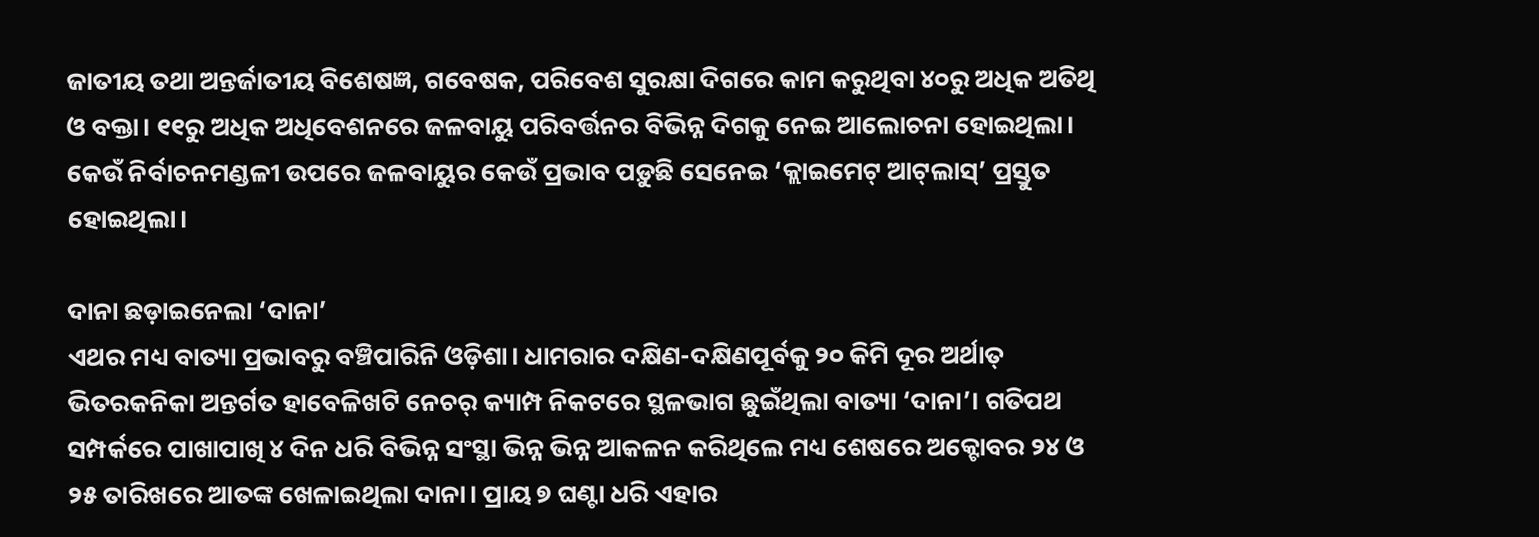ଜାତୀୟ ତଥା ଅନ୍ତର୍ଜାତୀୟ ବିଶେଷଜ୍ଞ, ଗବେଷକ, ପରିବେଶ ସୁରକ୍ଷା ଦିଗରେ କାମ କରୁଥିବା ୪୦ରୁ ଅଧିକ ଅତିଥି ଓ ବକ୍ତା। ୧୧ରୁ ଅଧିକ ଅଧିବେଶନରେ ଜଳବାୟୁ ପରିବର୍ତ୍ତନର ବିଭିନ୍ନ ଦିଗକୁ ନେଇ ଆଲୋଚନା ହୋଇଥିଲା। କେଉଁ ନିର୍ବାଚନମଣ୍ଡଳୀ ଉପରେ ଜଳବାୟୁର କେଉଁ ପ୍ରଭାବ ପଡ଼ୁଛି ସେନେଇ ‘କ୍ଲାଇମେଟ୍‌ ଆଟ୍‌ଲାସ୍‌’ ପ୍ରସ୍ତୁତ ହୋଇଥିଲା।

ଦାନା ଛଡ଼ାଇନେଲା ‘ଦାନା’
ଏଥର ମଧ୍ୟ ବାତ୍ୟା ପ୍ରଭାବରୁ ବଞ୍ଚିପାରିନି ଓଡ଼ିଶା। ଧାମରାର ଦକ୍ଷିଣ-ଦକ୍ଷିଣପୂର୍ବକୁ ୨୦ କିମି ଦୂର ଅର୍ଥାତ୍‌ ଭିତରକନିକା ଅନ୍ତର୍ଗତ ହାବେଳିଖଟି ନେଚର୍‌ କ୍ୟାମ୍ପ ନିକଟରେ ସ୍ଥଳଭାଗ ଛୁଇଁଥିଲା ବାତ୍ୟା ‘ଦାନା’। ଗତିପଥ ସମ୍ପର୍କରେ ପାଖାପାଖି ୪ ଦିନ ଧରି ବିଭିନ୍ନ ସଂସ୍ଥା ଭିନ୍ନ ଭିନ୍ନ ଆକଳନ କରିଥିଲେ ମଧ୍ୟ ଶେଷରେ ଅକ୍ଟୋବର ୨୪ ଓ ୨୫ ତାରିଖରେ ଆତଙ୍କ ଖେଳାଇଥିଲା ଦାନା। ପ୍ରାୟ ୭ ଘଣ୍ଟା ଧରି ଏହାର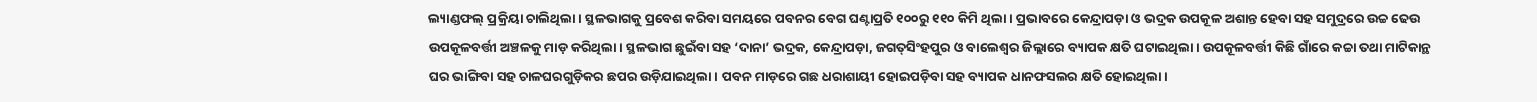ଲ୍ୟାଣ୍ଡଫଲ୍‌ ପ୍ରକ୍ରିୟା ଚାଲିଥିଲା। ସ୍ଥଳଭାଗକୁ ପ୍ର‌ବେଶ କରିବା ସମୟରେ ପବନର ବେଗ ଘଣ୍ଟାପ୍ରତି ୧୦୦ରୁ ୧୧୦ କିମି ଥିଲା। ପ୍ରଭାବରେ କେନ୍ଦ୍ରାପଡ଼ା ଓ ଭଦ୍ରକ ଉପକୂଳ ଅଶାନ୍ତ ହେବା ସହ ସମୁଦ୍ରରେ ଉଚ୍ଚ ଢେଉ ଉପକୂଳବର୍ତ୍ତୀ ଅଞ୍ଚଳକୁ ମାଡ଼ କରିଥିଲା। ସ୍ଥଳଭାଗ ଛୁଇଁବା ସହ ‘ଦାନା’ ଭଦ୍ରକ, କେନ୍ଦ୍ରାପଡ଼ା, ଜଗତ୍‌ସିଂହପୁର ଓ ବାଲେଶ୍ବର ଜିଲ୍ଲାରେ ବ୍ୟାପକ କ୍ଷତି ଘଟାଇଥିଲା। ଉପକୂଳବର୍ତ୍ତୀ କିଛି ଗାଁରେ କଚ୍ଚା ତଥା ମାଟିକାନ୍ଥ ଘର ଭାଙ୍ଗିବା ସହ ଚାଳଘରଗୁଡ଼ିକର ଛପର ଉଡ଼ିଯାଇଥିଲା। ପବନ ମାଡ଼ରେ ଗଛ ଧରାଶାୟୀ ହୋଇପଡ଼ିବା ସହ ବ୍ୟାପକ ଧାନଫସଲର କ୍ଷତି ହୋଇଥିଲା।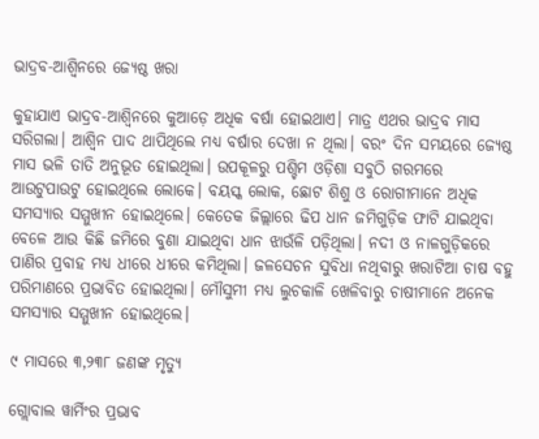ଭାଦ୍ରବ-ଆଶ୍ବିନରେ ଜ୍ୟେଷ୍ଠ ଖରା

କୁହାଯାଏ ଭାଦ୍ରବ-ଆଶ୍ବିନରେ କୁଆଡ଼େ ଅଧିକ ବର୍ଷା ହୋଇଥାଏ। ମାତ୍ର ଏଥର ଭାଦ୍ରବ ମାସ ସରିଗଲା। ଆଶ୍ୱିନ ପାଦ ଥାପିଥିଲେ ମଧ୍ୟ ବର୍ଷାର ଦେଖା ନ ଥିଲା। ବରଂ ଦିନ ସମୟରେ ଜ୍ୟେଷ୍ଠ ମାସ ଭଳି ତାତି ଅନୁଭୂତ ହୋଇଥିଲା। ଉପକୂଳରୁ ପଶ୍ଚିମ ଓଡ଼ିଶା ସବୁଠି ଗରମରେ ଆଉଟୁପାଉଟୁ ହୋଇଥିଲେ ଲୋକେ। ବୟସ୍କ ଲୋକ, ଛୋଟ ଶିଶୁ ଓ ରୋଗୀମାନେ ଅଧିକ ସମସ୍ୟାର ସମ୍ମୁଖୀନ ହୋଇଥିଲେ। କେତେକ ଜିଲ୍ଲାରେ ଢିପ ଧାନ ଜମିଗୁଡ଼ିକ ଫାଟି ଯାଇଥିବା ବେଳେ ଆଉ କିଛି ଜମିରେ ବୁଣା ଯାଇଥିବା ଧାନ ଝାଉଁଳି ପଡ଼ିଥିଲା। ନଦୀ ଓ ନାଳଗୁଡ଼ିକରେ ପାଣିର ପ୍ରବାହ ମଧ୍ୟ ଧୀରେ ଧୀରେ କମିଥିଲା। ଜଳସେଚନ ସୁବିଧା ନଥିବାରୁ ଖରାଟିଆ ଚାଷ ବହୁ ପରିମାଣରେ ପ୍ରଭାବିତ ହୋଇଥିଲା। ମୌସୁମୀ ମଧ୍ୟ ଲୁଚକାଳି ଖେଳିବାରୁ ଚାଷୀମାନେ ଅନେକ ସମସ୍ୟାର ସମ୍ମୁଖୀନ ହୋଇଥିଲେ।

୯ ମାସରେ ୩,୨୩୮ ଜଣଙ୍କ ମୃତ୍ୟୁ

ଗ୍ଲୋବାଲ ୱାର୍ମିଂର ପ୍ରଭାବ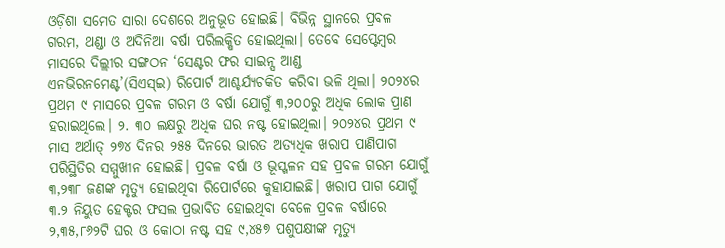ଓଡ଼ିଶା ସମେତ ସାରା ଦେଶରେ ଅନୁଭୂତ ହୋଇଛି। ବିଭିନ୍ନ ସ୍ଥାନରେ ପ୍ରବଳ ଗରମ, ଥଣ୍ଡା ଓ ଅଦିନିଆ ବର୍ଷା ‌ପରିଲକ୍ଷିତ ହୋଇଥିଲା। ତେବେ ସେପ୍ଟେମ୍ବର ମାସରେ ଦିଲ୍ଲୀର ସଙ୍ଗଠନ ‘ସେଣ୍ଟର ଫର ସାଇନ୍ସ ଆଣ୍ଡ ଏନଭିରନମେଣ୍ଟ’(ସିଏସ୍‌ଇ) ରିପୋର୍ଟ ଆଶ୍ଚର୍ଯ୍ୟଚକିତ କରିବା ଭଳି ଥିଲା। ୨୦୨୪ର ପ୍ରଥମ ୯ ମାସରେ ପ୍ରବଳ ଗରମ ଓ ବର୍ଷା ଯୋଗୁଁ ୩,୨୦୦ରୁ ଅଧିକ ଲୋକ ପ୍ରାଣ ହରାଇଥିଲେ। ୨. ୩୦ ଲକ୍ଷରୁ ଅଧିକ ଘର ନଷ୍ଟ ହୋଇଥିଲା। ୨୦୨୪ର ପ୍ରଥମ ୯ ମାସ ଅର୍ଥାତ୍ ୨୭୪ ଦିନର ୨୫୫ ଦିନରେ ଭାରତ ଅତ୍ୟଧିକ ଖରାପ ପାଣିପାଗ ପରିସ୍ଥିତିର ସମ୍ମୁଖୀନ ହୋଇଛି। ପ୍ରବଳ ବର୍ଷା ଓ ଭୂସ୍ଖଳନ ସହ ପ୍ରବଳ ଗରମ ଯୋଗୁଁ ୩,୨୩୮ ଜଣଙ୍କ ମୃତ୍ୟୁ ହୋଇଥିବା ରିପୋର୍ଟରେ କୁହାଯାଇଛି। ଖରାପ ପାଗ ଯୋଗୁଁ ୩.୨ ନିୟୁତ ହେକ୍ଟର ଫସଲ ପ୍ରଭାବିତ ହୋଇଥିବା ବେଳେ ପ୍ରବଳ ବର୍ଷାରେ ୨,୩୫,୮୬୨ଟି ଘର ଓ କୋଠା ନଷ୍ଟ ସହ ୯,୪୫୭ ପଶୁପକ୍ଷୀଙ୍କ ମୃତ୍ୟୁ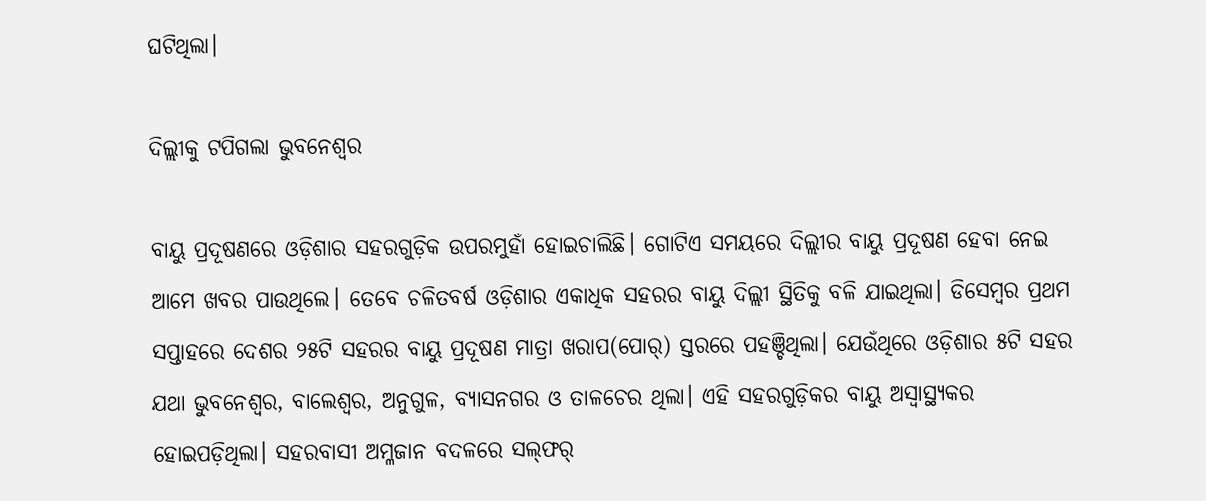ଘଟିଥିଲା।

ଦିଲ୍ଲୀକୁ ଟପିଗଲା ଭୁବନେଶ୍ବର

ବାୟୁ ପ୍ରଦୂଷଣରେ ଓଡ଼ିଶାର ସହରଗୁଡ଼ିକ ଉପରମୁହାଁ ହୋଇଚାଲିଛି। ଗୋଟିଏ ସମୟରେ ଦିଲ୍ଲୀର ବାୟୁ ପ୍ରଦୂଷଣ ହେବା ନେଇ ଆମେ ଖବର ପାଉଥିଲେ।‌ ତେବେ ଚଳିତବର୍ଷ ଓଡ଼ିଶାର ଏକାଧିକ ସହରର ବାୟୁ ଦିଲ୍ଲୀ ସ୍ଥିତିକୁ ବଳି ଯାଇଥିଲା। ଡିସେମ୍ବର ପ୍ରଥମ ସପ୍ତାହରେ ଦେଶର ୨୫ଟି ସହରର ବାୟୁ ପ୍ରଦୂଷଣ ମାତ୍ରା ଖରାପ(ପୋର୍‌) ସ୍ତରରେ ପହଞ୍ଚିଥିଲା। ଯେଉଁଥିରେ ଓଡ଼ିଶାର ୫ଟି ସହର ଯଥା ଭୁବନେଶ୍ବର, ବାଲେଶ୍ବର, ଅନୁଗୁଳ, ବ୍ୟାସନଗର ଓ ତା‌ଳଚେର ଥିଲା। ଏହି ସହରଗୁଡ଼ିକର ବାୟୁ ଅସ୍ବାସ୍ଥ୍ୟକର ହୋଇପଡ଼ିଥିଲା। ସହରବାସୀ ଅମ୍ଳଜାନ ବଦଳରେ ସଲ୍‌ଫର୍‌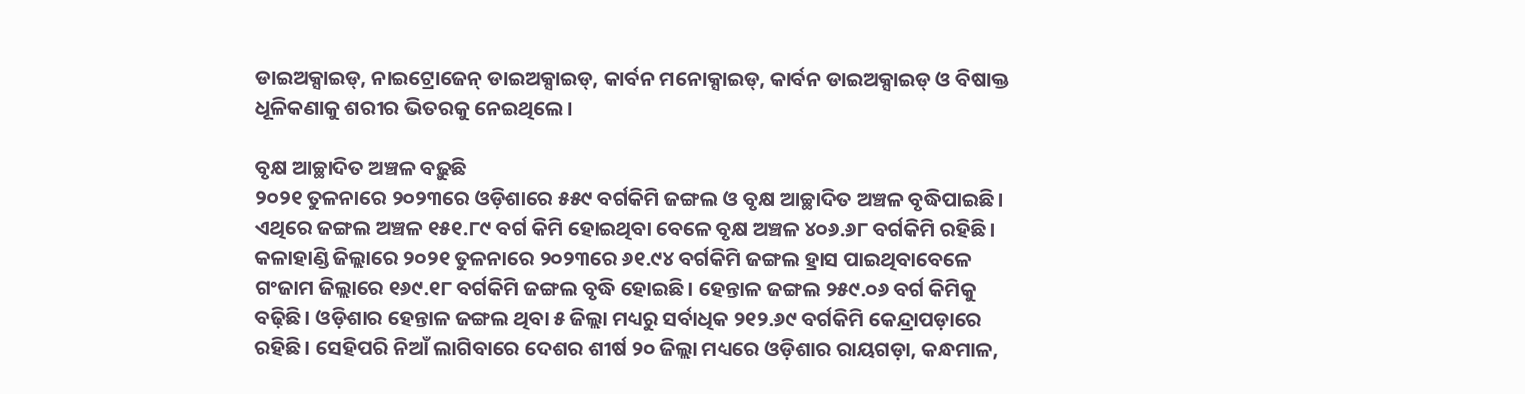ଡାଇଅକ୍ସାଇଡ୍, ନାଇଟ୍ରୋଜେନ୍‌ ଡାଇଅକ୍ସାଇଡ୍, କାର୍ବନ ମନୋକ୍ସାଇଡ୍, କାର୍ବନ ଡାଇଅକ୍ସାଇଡ୍ ଓ ବିଷାକ୍ତ ଧୂଳିକଣାକୁ ଶରୀର ଭିତରକୁ ନେଇଥିଲେ।

ବୃକ୍ଷ ଆଚ୍ଛାଦିତ ଅଞ୍ଚଳ ବଢ଼ୁଛି
୨୦୨୧ ତୁଳନାରେ ୨୦୨୩ରେ ଓଡ଼ିଶାରେ ୫୫୯ ବର୍ଗକିମି ଜଙ୍ଗଲ ଓ ବୃକ୍ଷ ଆଚ୍ଛାଦିତ ଅଞ୍ଚଳ ବୃଦ୍ଧିପାଇଛି।  ଏଥିରେ ଜଙ୍ଗଲ ଅଞ୍ଚଳ ୧୫୧.୮୯ ବର୍ଗ କିମି ହୋଇଥିବା ବେଳେ ବୃକ୍ଷ ଅଞ୍ଚଳ ୪୦୬.୬୮ ବର୍ଗକିମି ରହିଛି। କଳାହାଣ୍ଡି ଜିଲ୍ଲାରେ ୨୦୨୧ ତୁଳନାରେ ୨୦୨୩ରେ ୬୧.୯୪ ବର୍ଗକିମି ଜଙ୍ଗଲ ହ୍ରାସ ପାଇଥିବାବେଳେ ଗଂଜାମ ଜିଲ୍ଲାରେ ୧୬୯.୧୮ ବର୍ଗକିମି ଜଙ୍ଗଲ ବୃଦ୍ଧି ହୋଇଛି। ହେନ୍ତାଳ ଜଙ୍ଗଲ ୨୫୯.୦୬ ବର୍ଗ କିମିକୁ ବଢ଼ିଛି। ଓଡ଼ିଶାର ହେନ୍ତାଳ ଜଙ୍ଗଲ ଥିବା ୫ ଜିଲ୍ଲା ମଧ୍ୟରୁ ସର୍ବାଧିକ ୨୧୨.୬୯ ବର୍ଗକିମି କେନ୍ଦ୍ରାପଡ଼ାରେ ରହିଛି। ସେହିପରି ନିଆଁ ଲାଗିବାରେ ଦେଶର ‌ଶୀର୍ଷ ୨୦ ଜିଲ୍ଲା ମଧ୍ୟରେ ଓଡ଼ିଶାର ରାୟଗଡ଼ା, କନ୍ଧମାଳ,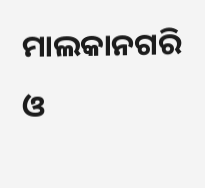ମାଲକାନଗରି ଓ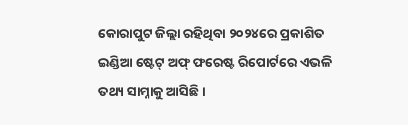କୋରାପୁଟ ଜିଲ୍ଲା ରହିଥିବା ୨୦୨୪ରେ ପ୍ରକାଶିତ ଇଣ୍ଡିଆ ଷ୍ଟେଟ୍‌ ଅଫ୍‌ ଫରେଷ୍ଟ ରିପୋର୍ଟରେ ଏଭଳି ତଥ୍ୟ ସାମ୍ନାକୁ ଆସିଛି।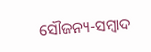ସୌଜନ୍ୟ-ସମ୍ୱାଦ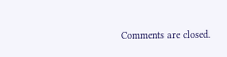Comments are closed.